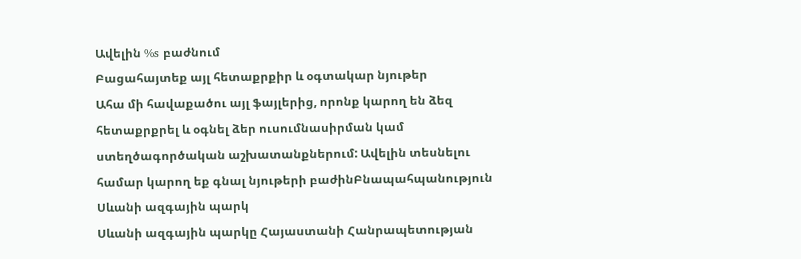Ավելին %s բաժնում
Բացահայտեք այլ հետաքրքիր և օգտակար նյութեր
Ահա մի հավաքածու այլ ֆայլերից, որոնք կարող են ձեզ հետաքրքրել և օգնել ձեր ուսումնասիրման կամ ստեղծագործական աշխատանքներում: Ավելին տեսնելու համար կարող եք գնալ նյութերի բաժինԲնապահպանություն
Սևանի ազգային պարկ
Սևանի ազգային պարկը Հայաստանի Հանրապետության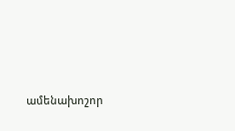ամենախոշոր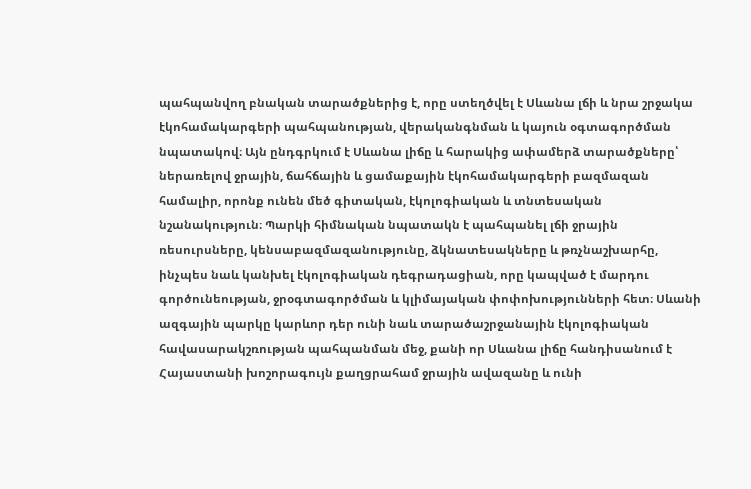պահպանվող բնական տարածքներից է, որը ստեղծվել է Սևանա լճի և նրա շրջակա էկոհամակարգերի պահպանության, վերականգնման և կայուն օգտագործման նպատակով։ Այն ընդգրկում է Սևանա լիճը և հարակից ափամերձ տարածքները՝ ներառելով ջրային, ճահճային և ցամաքային էկոհամակարգերի բազմազան համալիր, որոնք ունեն մեծ գիտական, էկոլոգիական և տնտեսական նշանակություն։ Պարկի հիմնական նպատակն է պահպանել լճի ջրային ռեսուրսները, կենսաբազմազանությունը, ձկնատեսակները և թռչնաշխարհը, ինչպես նաև կանխել էկոլոգիական դեգրադացիան, որը կապված է մարդու գործունեության, ջրօգտագործման և կլիմայական փոփոխությունների հետ։ Սևանի ազգային պարկը կարևոր դեր ունի նաև տարածաշրջանային էկոլոգիական հավասարակշռության պահպանման մեջ, քանի որ Սևանա լիճը հանդիսանում է Հայաստանի խոշորագույն քաղցրահամ ջրային ավազանը և ունի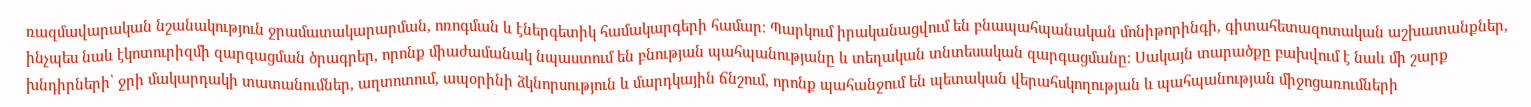ռազմավարական նշանակություն ջրամատակարարման, ոռոգման և էներգետիկ համակարգերի համար։ Պարկում իրականացվում են բնապահպանական մոնիթորինգի, գիտահետազոտական աշխատանքներ, ինչպես նաև էկոտուրիզմի զարգացման ծրագրեր, որոնք միաժամանակ նպաստում են բնության պահպանությանը և տեղական տնտեսական զարգացմանը։ Սակայն տարածքը բախվում է նաև մի շարք խնդիրների՝ ջրի մակարդակի տատանումներ, աղտոտում, ապօրինի ձկնորսություն և մարդկային ճնշում, որոնք պահանջում են պետական վերահսկողության և պահպանության միջոցառումների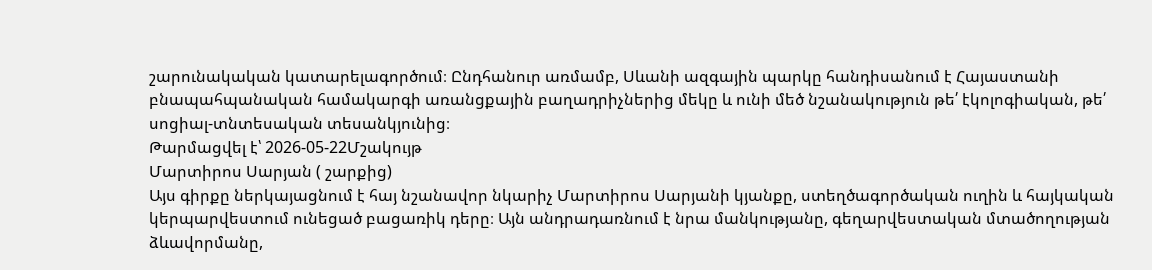շարունակական կատարելագործում։ Ընդհանուր առմամբ, Սևանի ազգային պարկը հանդիսանում է Հայաստանի բնապահպանական համակարգի առանցքային բաղադրիչներից մեկը և ունի մեծ նշանակություն թե՛ էկոլոգիական, թե՛ սոցիալ-տնտեսական տեսանկյունից։
Թարմացվել է՝ 2026-05-22Մշակույթ
Մարտիրոս Սարյան ( շարքից)
Այս գիրքը ներկայացնում է հայ նշանավոր նկարիչ Մարտիրոս Սարյանի կյանքը, ստեղծագործական ուղին և հայկական կերպարվեստում ունեցած բացառիկ դերը։ Այն անդրադառնում է նրա մանկությանը, գեղարվեստական մտածողության ձևավորմանը,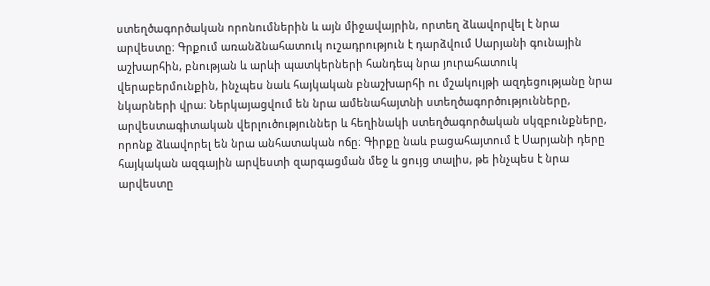ստեղծագործական որոնումներին և այն միջավայրին, որտեղ ձևավորվել է նրա արվեստը։ Գրքում առանձնահատուկ ուշադրություն է դարձվում Սարյանի գունային աշխարհին, բնության և արևի պատկերների հանդեպ նրա յուրահատուկ վերաբերմունքին, ինչպես նաև հայկական բնաշխարհի ու մշակույթի ազդեցությանը նրա նկարների վրա։ Ներկայացվում են նրա ամենահայտնի ստեղծագործությունները, արվեստագիտական վերլուծություններ և հեղինակի ստեղծագործական սկզբունքները, որոնք ձևավորել են նրա անհատական ոճը։ Գիրքը նաև բացահայտում է Սարյանի դերը հայկական ազգային արվեստի զարգացման մեջ և ցույց տալիս, թե ինչպես է նրա արվեստը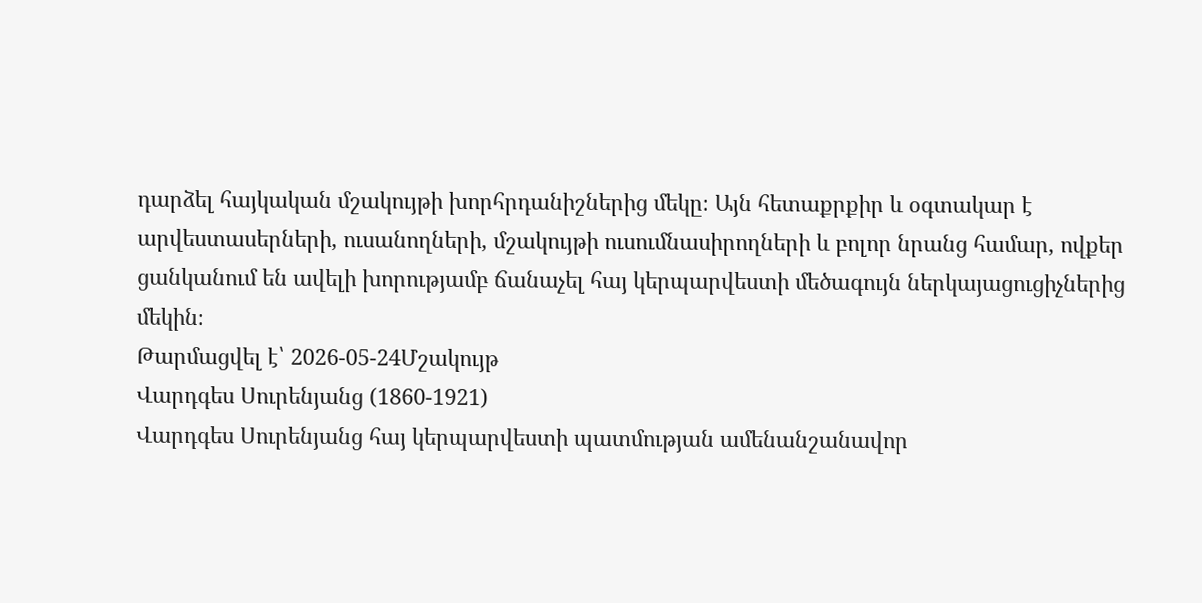դարձել հայկական մշակույթի խորհրդանիշներից մեկը։ Այն հետաքրքիր և օգտակար է արվեստասերների, ուսանողների, մշակույթի ուսումնասիրողների և բոլոր նրանց համար, ովքեր ցանկանում են ավելի խորությամբ ճանաչել հայ կերպարվեստի մեծագույն ներկայացուցիչներից մեկին։
Թարմացվել է՝ 2026-05-24Մշակույթ
Վարդգես Սուրենյանց (1860-1921)
Վարդգես Սուրենյանց հայ կերպարվեստի պատմության ամենանշանավոր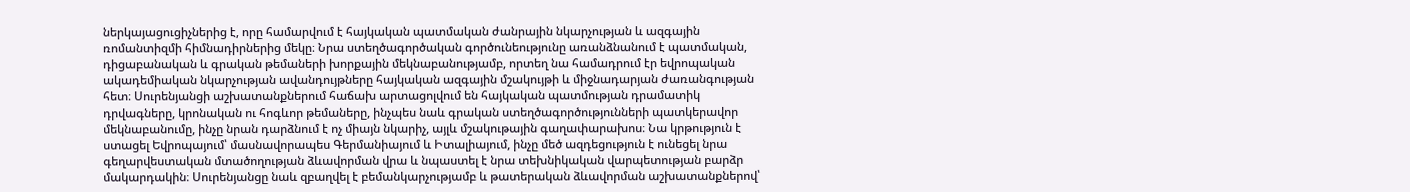ներկայացուցիչներից է, որը համարվում է հայկական պատմական ժանրային նկարչության և ազգային ռոմանտիզմի հիմնադիրներից մեկը։ Նրա ստեղծագործական գործունեությունը առանձնանում է պատմական, դիցաբանական և գրական թեմաների խորքային մեկնաբանությամբ, որտեղ նա համադրում էր եվրոպական ակադեմիական նկարչության ավանդույթները հայկական ազգային մշակույթի և միջնադարյան ժառանգության հետ։ Սուրենյանցի աշխատանքներում հաճախ արտացոլվում են հայկական պատմության դրամատիկ դրվագները, կրոնական ու հոգևոր թեմաները, ինչպես նաև գրական ստեղծագործությունների պատկերավոր մեկնաբանումը, ինչը նրան դարձնում է ոչ միայն նկարիչ, այլև մշակութային գաղափարախոս։ Նա կրթություն է ստացել Եվրոպայում՝ մասնավորապես Գերմանիայում և Իտալիայում, ինչը մեծ ազդեցություն է ունեցել նրա գեղարվեստական մտածողության ձևավորման վրա և նպաստել է նրա տեխնիկական վարպետության բարձր մակարդակին։ Սուրենյանցը նաև զբաղվել է բեմանկարչությամբ և թատերական ձևավորման աշխատանքներով՝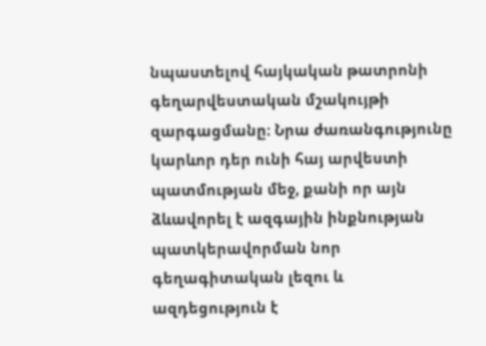նպաստելով հայկական թատրոնի գեղարվեստական մշակույթի զարգացմանը։ Նրա ժառանգությունը կարևոր դեր ունի հայ արվեստի պատմության մեջ, քանի որ այն ձևավորել է ազգային ինքնության պատկերավորման նոր գեղագիտական լեզու և ազդեցություն է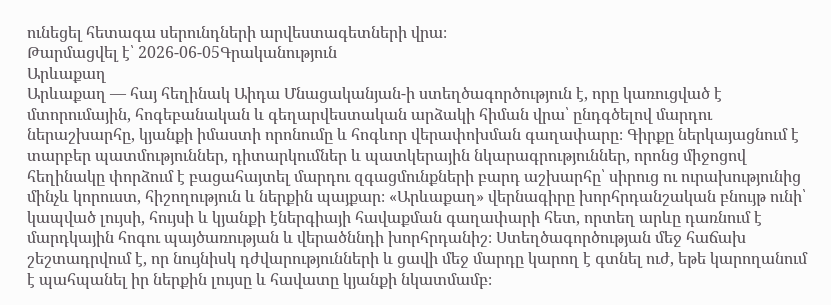ունեցել հետագա սերունդների արվեստագետների վրա։
Թարմացվել է՝ 2026-06-05Գրականություն
Արևաքաղ
Արևաքաղ — հայ հեղինակ Աիդա Մնացականյան-ի ստեղծագործություն է, որը կառուցված է մտորումային, հոգեբանական և գեղարվեստական արձակի հիման վրա՝ ընդգծելով մարդու ներաշխարհը, կյանքի իմաստի որոնումը և հոգևոր վերափոխման գաղափարը։ Գիրքը ներկայացնում է տարբեր պատմություններ, դիտարկումներ և պատկերային նկարագրություններ, որոնց միջոցով հեղինակը փորձում է բացահայտել մարդու զգացմունքների բարդ աշխարհը՝ սիրուց ու ուրախությունից մինչև կորուստ, հիշողություն և ներքին պայքար։ «Արևաքաղ» վերնագիրը խորհրդանշական բնույթ ունի՝ կապված լույսի, հույսի և կյանքի էներգիայի հավաքման գաղափարի հետ, որտեղ արևը դառնում է մարդկային հոգու պայծառության և վերածննդի խորհրդանիշ։ Ստեղծագործության մեջ հաճախ շեշտադրվում է, որ նույնիսկ դժվարությունների և ցավի մեջ մարդը կարող է գտնել ուժ, եթե կարողանում է պահպանել իր ներքին լույսը և հավատը կյանքի նկատմամբ։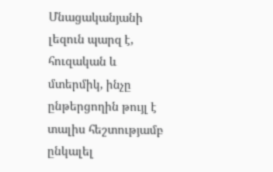Մնացականյանի լեզուն պարզ է, հուզական և մտերմիկ, ինչը ընթերցողին թույլ է տալիս հեշտությամբ ընկալել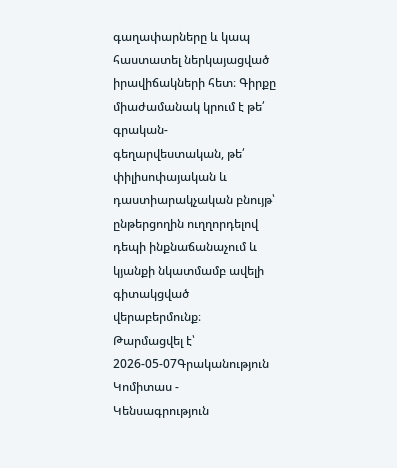գաղափարները և կապ հաստատել ներկայացված իրավիճակների հետ։ Գիրքը միաժամանակ կրում է թե՛ գրական-գեղարվեստական, թե՛ փիլիսոփայական և դաստիարակչական բնույթ՝ ընթերցողին ուղղորդելով դեպի ինքնաճանաչում և կյանքի նկատմամբ ավելի գիտակցված վերաբերմունք։
Թարմացվել է՝ 2026-05-07Գրականություն
Կոմիտաս - Կենսագրություն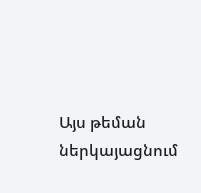Այս թեման ներկայացնում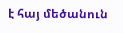է հայ մեծանուն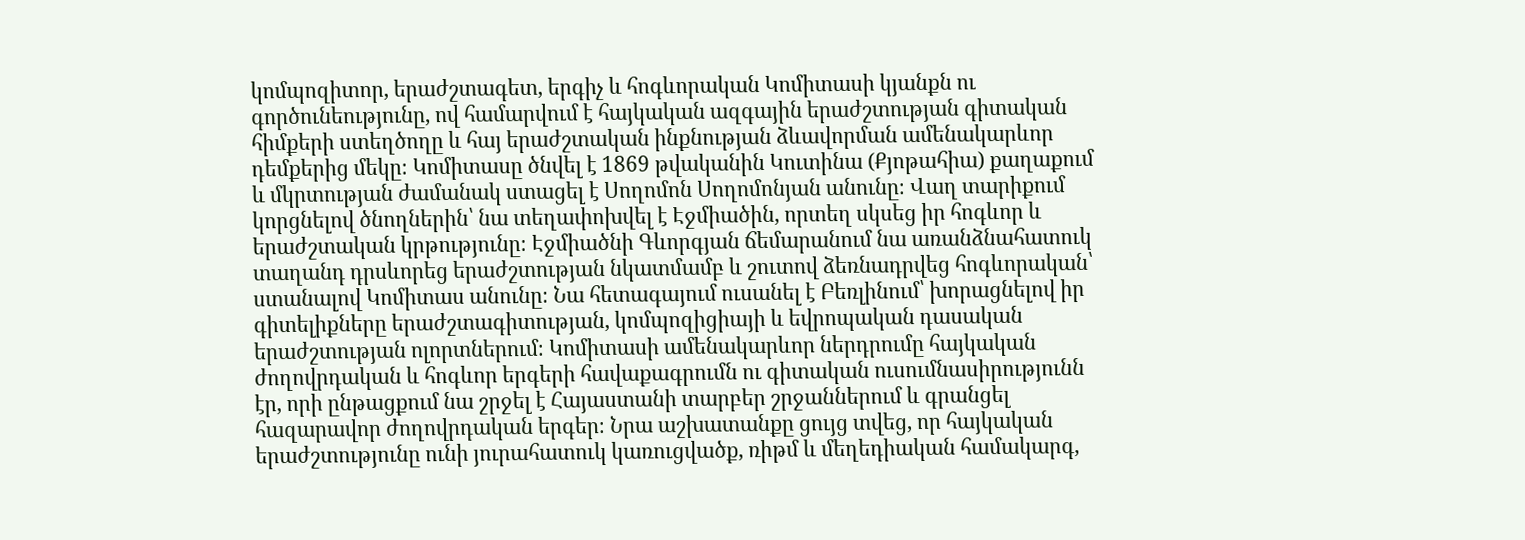կոմպոզիտոր, երաժշտագետ, երգիչ և հոգևորական Կոմիտասի կյանքն ու գործունեությունը, ով համարվում է հայկական ազգային երաժշտության գիտական հիմքերի ստեղծողը և հայ երաժշտական ինքնության ձևավորման ամենակարևոր դեմքերից մեկը։ Կոմիտասը ծնվել է 1869 թվականին Կուտինա (Քյոթահիա) քաղաքում և մկրտության ժամանակ ստացել է Սողոմոն Սողոմոնյան անունը։ Վաղ տարիքում կորցնելով ծնողներին՝ նա տեղափոխվել է Էջմիածին, որտեղ սկսեց իր հոգևոր և երաժշտական կրթությունը։ Էջմիածնի Գևորգյան ճեմարանում նա առանձնահատուկ տաղանդ դրսևորեց երաժշտության նկատմամբ և շուտով ձեռնադրվեց հոգևորական՝ ստանալով Կոմիտաս անունը։ Նա հետագայում ուսանել է Բեռլինում՝ խորացնելով իր գիտելիքները երաժշտագիտության, կոմպոզիցիայի և եվրոպական դասական երաժշտության ոլորտներում։ Կոմիտասի ամենակարևոր ներդրումը հայկական ժողովրդական և հոգևոր երգերի հավաքագրումն ու գիտական ուսումնասիրությունն էր, որի ընթացքում նա շրջել է Հայաստանի տարբեր շրջաններում և գրանցել հազարավոր ժողովրդական երգեր։ Նրա աշխատանքը ցույց տվեց, որ հայկական երաժշտությունը ունի յուրահատուկ կառուցվածք, ռիթմ և մեղեդիական համակարգ,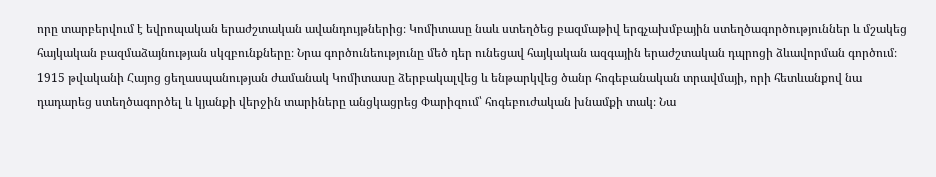որը տարբերվում է եվրոպական երաժշտական ավանդույթներից։ Կոմիտասը նաև ստեղծեց բազմաթիվ երգչախմբային ստեղծագործություններ և մշակեց հայկական բազմաձայնության սկզբունքները։ Նրա գործունեությունը մեծ դեր ունեցավ հայկական ազգային երաժշտական դպրոցի ձևավորման գործում։ 1915 թվականի Հայոց ցեղասպանության ժամանակ Կոմիտասը ձերբակալվեց և ենթարկվեց ծանր հոգեբանական տրավմայի, որի հետևանքով նա դադարեց ստեղծագործել և կյանքի վերջին տարիները անցկացրեց Փարիզում՝ հոգեբուժական խնամքի տակ։ Նա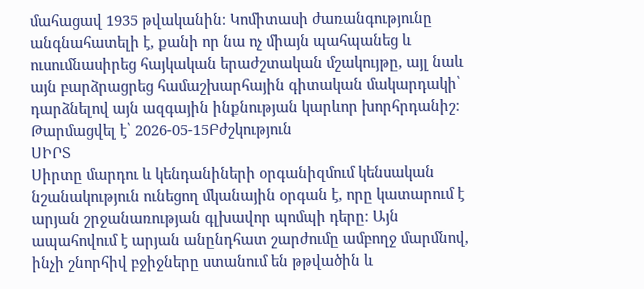մահացավ 1935 թվականին։ Կոմիտասի ժառանգությունը անգնահատելի է, քանի որ նա ոչ միայն պահպանեց և ուսումնասիրեց հայկական երաժշտական մշակույթը, այլ նաև այն բարձրացրեց համաշխարհային գիտական մակարդակի՝ դարձնելով այն ազգային ինքնության կարևոր խորհրդանիշ։
Թարմացվել է՝ 2026-05-15Բժշկություն
ՍԻՐՏ
Սիրտը մարդու և կենդանիների օրգանիզմում կենսական նշանակություն ունեցող մկանային օրգան է, որը կատարում է արյան շրջանառության գլխավոր պոմպի դերը։ Այն ապահովում է արյան անընդհատ շարժումը ամբողջ մարմնով, ինչի շնորհիվ բջիջները ստանում են թթվածին և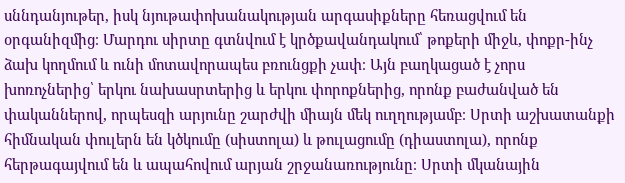սննդանյութեր, իսկ նյութափոխանակության արգասիքները հեռացվում են օրգանիզմից։ Մարդու սիրտը գտնվում է կրծքավանդակում՝ թոքերի միջև, փոքր-ինչ ձախ կողմում և ունի մոտավորապես բռունցքի չափ։ Այն բաղկացած է չորս խոռոչներից՝ երկու նախասրտերից և երկու փորոքներից, որոնք բաժանված են փականներով, որպեսզի արյունը շարժվի միայն մեկ ուղղությամբ։ Սրտի աշխատանքի հիմնական փուլերն են կծկումը (սիստոլա) և թուլացումը (դիաստոլա), որոնք հերթագայվում են և ապահովում արյան շրջանառությունը։ Սրտի մկանային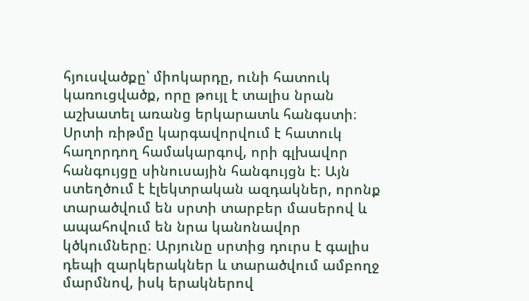հյուսվածքը՝ միոկարդը, ունի հատուկ կառուցվածք, որը թույլ է տալիս նրան աշխատել առանց երկարատև հանգստի։ Սրտի ռիթմը կարգավորվում է հատուկ հաղորդող համակարգով, որի գլխավոր հանգույցը սինուսային հանգույցն է։ Այն ստեղծում է էլեկտրական ազդակներ, որոնք տարածվում են սրտի տարբեր մասերով և ապահովում են նրա կանոնավոր կծկումները։ Արյունը սրտից դուրս է գալիս դեպի զարկերակներ և տարածվում ամբողջ մարմնով, իսկ երակներով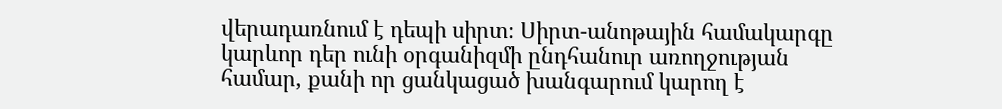վերադառնում է դեպի սիրտ։ Սիրտ-անոթային համակարգը կարևոր դեր ունի օրգանիզմի ընդհանուր առողջության համար, քանի որ ցանկացած խանգարում կարող է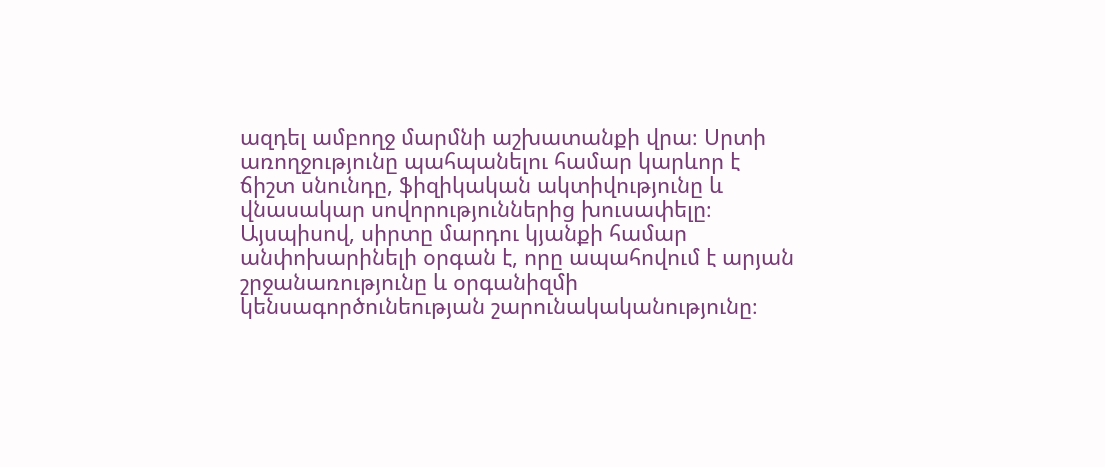ազդել ամբողջ մարմնի աշխատանքի վրա։ Սրտի առողջությունը պահպանելու համար կարևոր է ճիշտ սնունդը, ֆիզիկական ակտիվությունը և վնասակար սովորություններից խուսափելը։ Այսպիսով, սիրտը մարդու կյանքի համար անփոխարինելի օրգան է, որը ապահովում է արյան շրջանառությունը և օրգանիզմի կենսագործունեության շարունակականությունը։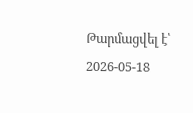Թարմացվել է՝ 2026-05-18